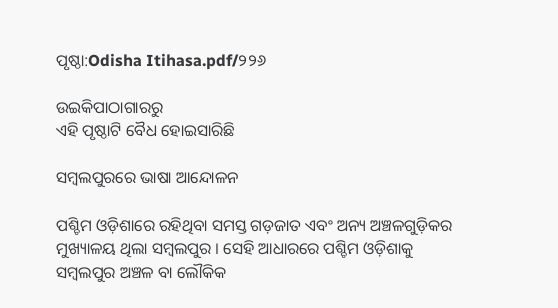ପୃଷ୍ଠା:Odisha Itihasa.pdf/୨୨୬

ଉଇକିପାଠାଗାର‌ରୁ
ଏହି ପୃଷ୍ଠାଟି ବୈଧ ହୋଇସାରିଛି

ସମ୍ବଲପୁରରେ ଭାଷା ଆନ୍ଦୋଳନ

ପଶ୍ଚିମ ଓଡ଼ିଶାରେ ରହିଥିବା ସମସ୍ତ ଗଡ଼ଜାତ ଏବଂ ଅନ୍ୟ ଅଞ୍ଚଳଗୁଡ଼ିକର ମୁଖ୍ୟାଳୟ ଥିଲା ସମ୍ବଲପୁର । ସେହି ଆଧାରରେ ପଶ୍ଚିମ ଓଡ଼ିଶାକୁ ସମ୍ବଲପୁର ଅଞ୍ଚଳ ବା ଲୌକିକ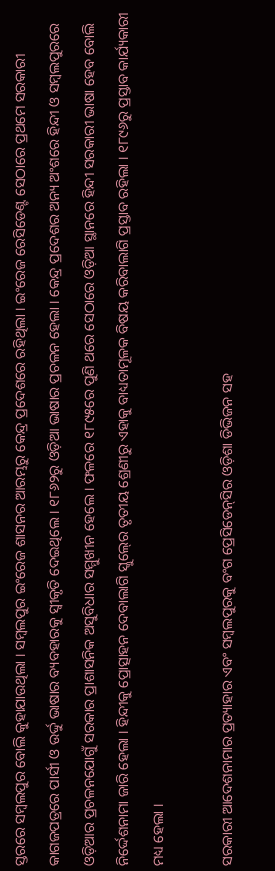ସ୍ତରରେ ସମ୍ବଲପୁର ବୋଲି କୁହାଯାଉଥିଲା । ସମ୍ବଲପୁର ଇଂରେଜ ଶାସନର ଆରମ୍ଭରୁ କେନ୍ଦ୍ର ପ୍ରଦେଶରେ ରହିଥିଲା । ଇଂରେଜ ରେସିଡେଣ୍ଟ ସେଠାରେ ପ୍ରଥମେ ସରକାରୀ କାଗଜପତ୍ରରେ ପାର୍ସୀ ଓ ଉର୍ଦ୍ଦୁ ଭାଷାର ବ୍ୟବହାରକୁ ସ୍ୱୀକୃତି ଦେଇଥିଲେ । ୧୮୬୨ରୁ ଓଡ଼ିଆ ଭାଷାର ପ୍ରଚଳନ ହେଲା । କେନ୍ଦ୍ର ପ୍ରଦେଶର ଅନ୍ୟ ଅଂଶରେ ହିନ୍ଦୀ ଓ ସମ୍ବଲପୁରରେ ଓଡ଼ିଆର ପ୍ରଚଳନଯୋଗୁଁ ସରକାର ପ୍ରାଶାସନିକ ଅସୁବିଧାର ସମ୍ମୁଖୀନ ହେଲେ । ଫଳରେ ୧୮୯୫ରେ ପୁଣି ଥରେ ସେଠାରେ ଓଡ଼ିଆ ସ୍ଥାନରେ ହିନ୍ଦୀ ସରକାରୀ ଭାଷା ହେବ ବୋଲି ନିର୍ଦ୍ଦେଶନାମା ଜାରି ହେଲା । ହିନ୍ଦୀକୁ ପ୍ରୋତ୍ସାହନ ଦେବାଲାଗି ସ୍କୁଲ୍‍ରେ ତୃତୀୟ ଶ୍ରେଣୀରୁ ଏହାକୁ ବାଧ୍ୟତାମୂଳକ ବିଷୟ କରିବାଲାଗି ପ୍ରସ୍ତାବ ରହିଲା । ୧୮୯୬ରୁ ପ୍ରସ୍ତାବ କାର୍ଯ୍ୟକାରୀ ମଧ୍ୟ ହେଲା ।

ସରକାରୀ ଆଦେଶନାମାର ପ୍ରତ୍ୟାହାର ଏବଂ ସମ୍ବଲପୁରକୁ ବଂଗ ପ୍ରେସିଡେନ୍‍ସିର ଓଡ଼ିଶା ଡିଭିଜନ ସହ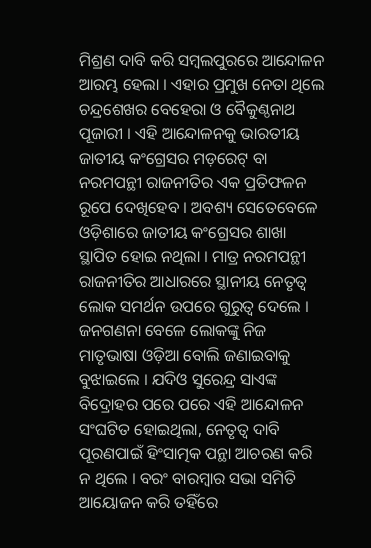ମିଶ୍ରଣ ଦାବି କରି ସମ୍ବଲପୁରରେ ଆନ୍ଦୋଳନ ଆରମ୍ଭ ହେଲା । ଏହାର ପ୍ରମୁଖ ନେତା ଥିଲେ ଚନ୍ଦ୍ରଶେଖର ବେହେରା ଓ ବୈକୁଣ୍ଠନାଥ ପୂଜାରୀ । ଏହି ଆନ୍ଦୋଳନକୁ ଭାରତୀୟ ଜାତୀୟ କଂଗ୍ରେସର ମଡ଼ରେଟ୍‍ ବା ନରମପନ୍ଥୀ ରାଜନୀତିର ଏକ ପ୍ରତିଫଳନ ରୂପେ ଦେଖିହେବ । ଅବଶ୍ୟ ସେତେବେଳେ ଓଡ଼ିଶାରେ ଜାତୀୟ କଂଗ୍ରେସର ଶାଖା ସ୍ଥାପିତ ହୋଇ ନଥିଲା । ମାତ୍ର ନରମପନ୍ଥୀ ରାଜନୀତିର ଆଧାରରେ ସ୍ଥାନୀୟ ନେତୃତ୍ୱ ଲୋକ ସମର୍ଥନ ଉପରେ ଗୁରୁତ୍ୱ ଦେଲେ । ଜନଗଣନା ବେଳେ ଲୋକଙ୍କୁ ନିଜ ମାତୃଭାଷା ଓଡ଼ିଆ ବୋଲି ଜଣାଇବାକୁ ବୁଝାଇଲେ । ଯଦିଓ ସୁରେନ୍ଦ୍ର ସାଏଙ୍କ ବିଦ୍ରୋହର ପରେ ପରେ ଏହି ଆନ୍ଦୋଳନ ସଂଘଟିତ ହୋଇଥିଲା, ନେତୃତ୍ୱ ଦାବି ପୂରଣପାଇଁ ହିଂସାତ୍ମକ ପନ୍ଥା ଆଚରଣ କରି ନ ଥିଲେ । ବରଂ ବାରମ୍ବାର ସଭା ସମିତି ଆୟୋଜନ କରି ତହିଁରେ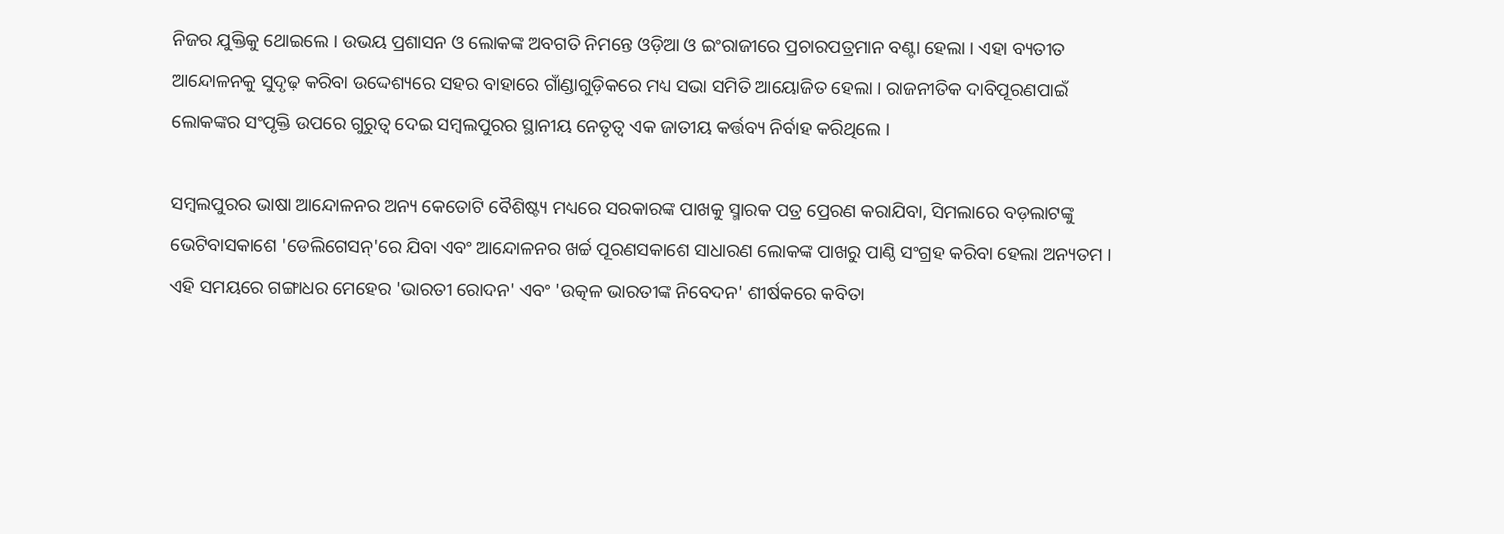ନିଜର ଯୁକ୍ତିକୁ ଥୋଇଲେ । ଉଭୟ ପ୍ରଶାସନ ଓ ଲୋକଙ୍କ ଅବଗତି ନିମନ୍ତେ ଓଡ଼ିଆ ଓ ଇଂରାଜୀରେ ପ୍ରଚାରପତ୍ରମାନ ବଣ୍ଟା ହେଲା । ଏହା ବ୍ୟତୀତ ଆନ୍ଦୋଳନକୁ ସୁଦୃଢ଼ କରିବା ଉଦ୍ଦେଶ୍ୟରେ ସହର ବାହାରେ ଗାଁଣ୍ଡାଗୁଡ଼ିକରେ ମଧ୍ୟ ସଭା ସମିତି ଆୟୋଜିତ ହେଲା । ରାଜନୀତିକ ଦାବିପୂରଣପାଇଁ ଲୋକଙ୍କର ସଂପୃକ୍ତି ଉପରେ ଗୁରୁତ୍ୱ ଦେଇ ସମ୍ବଲପୁରର ସ୍ଥାନୀୟ ନେତୃତ୍ୱ ଏକ ଜାତୀୟ କର୍ତ୍ତବ୍ୟ ନିର୍ବାହ କରିଥିଲେ ।

ସମ୍ବଲପୁରର ଭାଷା ଆନ୍ଦୋଳନର ଅନ୍ୟ କେତୋଟି ବୈଶିଷ୍ଟ୍ୟ ମଧ୍ୟରେ ସରକାରଙ୍କ ପାଖକୁ ସ୍ମାରକ ପତ୍ର ପ୍ରେରଣ କରାଯିବା, ସିମଲାରେ ବଡ଼ଲାଟଙ୍କୁ ଭେଟିବାସକାଶେ 'ଡେଲିଗେସନ୍‍'ରେ ଯିବା ଏବଂ ଆନ୍ଦୋଳନର ଖର୍ଚ୍ଚ ପୂରଣସକାଶେ ସାଧାରଣ ଲୋକଙ୍କ ପାଖରୁ ପାଣ୍ଠି ସଂଗ୍ରହ କରିବା ହେଲା ଅନ୍ୟତମ । ଏହି ସମୟରେ ଗଙ୍ଗାଧର ମେହେର 'ଭାରତୀ ରୋଦନ' ଏବଂ 'ଉତ୍କଳ ଭାରତୀଙ୍କ ନିବେଦନ' ଶୀର୍ଷକରେ କବିତା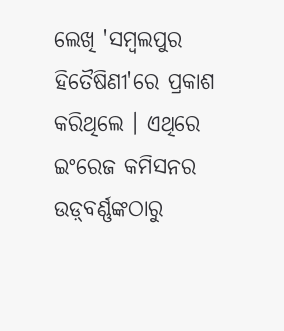ଲେଖି 'ସମ୍ବଲପୁର ହିତୈଷିଣୀ'ରେ ପ୍ରକାଶ କରିଥିଲେ । ଏଥିରେ ଇଂରେଜ କମିସନର ଉଡ଼୍‍ବର୍ଣ୍ଣଙ୍କଠାରୁ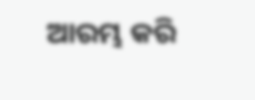ଆରମ୍ଭ କରି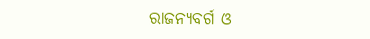ରାଜନ୍ୟବର୍ଗ ଓ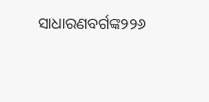ସାଧାରଣବର୍ଗଙ୍କ୨୨୬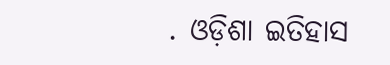. ଓଡ଼ିଶା ଇତିହାସ